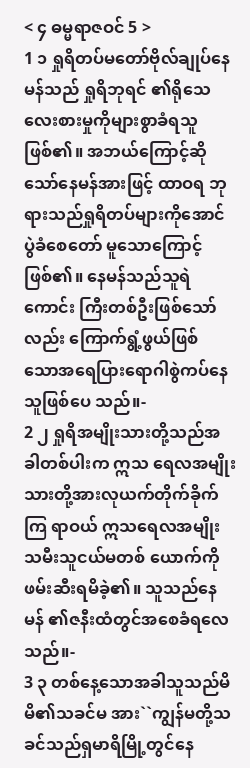< ၄ ဓမ္မရာဇဝင် 5 >
1 ၁ ရှုရိတပ်မတော်ဗိုလ်ချုပ်နေမန်သည် ရှုရိဘုရင် ၏ရိုသေလေးစားမှုကိုများစွာခံရသူဖြစ်၏။ အဘယ်ကြောင့်ဆိုသော်နေမန်အားဖြင့် ထာဝရ ဘုရားသည်ရှုရိတပ်များကိုအောင်ပွဲခံစေတော် မူသောကြောင့်ဖြစ်၏။ နေမန်သည်သူရဲကောင်း ကြီးတစ်ဦးဖြစ်သော်လည်း ကြောက်ရွံ့ဖွယ်ဖြစ် သောအရေပြားရောဂါစွဲကပ်နေသူဖြစ်ပေ သည်။-
2 ၂ ရှုရိအမျိုးသားတို့သည်အခါတစ်ပါးက ဣသ ရေလအမျိုးသားတို့အားလုယက်တိုက်ခိုက်ကြ ရာဝယ် ဣသရေလအမျိုးသမီးသူငယ်မတစ် ယောက်ကိုဖမ်းဆီးရမိခဲ့၏။ သူသည်နေမန် ၏ဇနီးထံတွင်အစေခံရလေသည်။-
3 ၃ တစ်နေ့သောအခါသူသည်မိမိ၏သခင်မ အား``ကျွန်မတို့သခင်သည်ရှမာရိမြို့တွင်နေ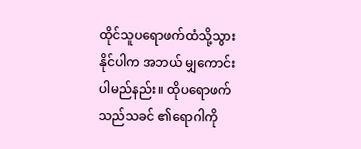ထိုင်သူပရောဖက်ထံသို့သွားနိုင်ပါက အဘယ် မျှကောင်းပါမည်နည်း။ ထိုပရောဖက်သည်သခင် ၏ရောဂါကို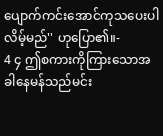ပျောက်ကင်းအောင်ကုသပေးပါ လိမ့်မည်'' ဟုပြော၏။-
4 ၄ ဤစကားကိုကြားသောအခါနေမန်သည်မင်း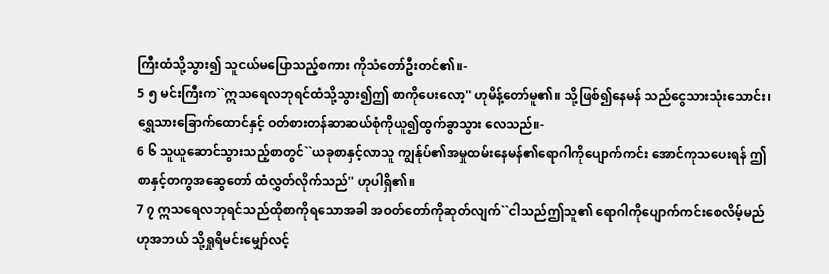ကြီးထံသို့သွား၍ သူငယ်မပြောသည့်စကား ကိုသံတော်ဦးတင်၏။-
5 ၅ မင်းကြီးက``ဣသရေလဘုရင်ထံသို့သွား၍ဤ စာကိုပေးလော့'' ဟုမိန့်တော်မူ၏။ သို့ဖြစ်၍နေမန် သည်ငွေသားသုံးသောင်း၊ ရွှေသားခြောက်ထောင်နှင့် ဝတ်စားတန်ဆာဆယ်စုံကိုယူ၍ထွက်ခွာသွား လေသည်။-
6 ၆ သူယူဆောင်သွားသည့်စာတွင်``ယခုစာနှင့်လာသူ ကျွန်ုပ်၏အမှုထမ်းနေမန်၏ရောဂါကိုပျောက်ကင်း အောင်ကုသပေးရန် ဤစာနှင့်တကွအဆွေတော် ထံလွှတ်လိုက်သည်'' ဟုပါရှိ၏။
7 ၇ ဣသရေလဘုရင်သည်ထိုစာကိုရသောအခါ အဝတ်တော်ကိုဆုတ်လျက်``ငါသည်ဤသူ၏ ရောဂါကိုပျောက်ကင်းစေလိမ့်မည်ဟုအဘယ် သို့ရှုရိမင်းမျှော်လင့်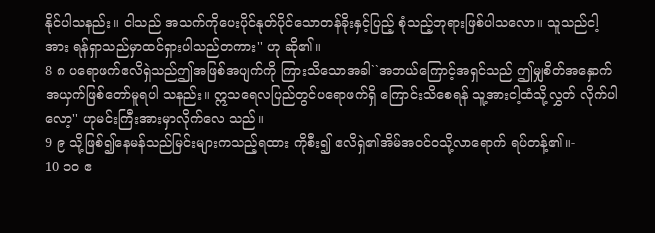နိုင်ပါသနည်း။ ငါသည် အသက်ကိုပေးပိုင်နုတ်ပိုင်သောတန်ခိုးနှင့်ပြည့် စုံသည့်ဘုရားဖြစ်ပါသလော။ သူသည်ငါ့အား ရန်ရှာသည်မှာထင်ရှားပါသည်တကား'' ဟု ဆို၏။
8 ၈ ပရောဖက်ဧလိရှဲသည်ဤအဖြစ်အပျက်ကို ကြားသိသောအခါ``အဘယ်ကြောင့်အရှင်သည် ဤမျှစိတ်အနှောက်အယှက်ဖြစ်တော်မူရပါ သနည်း။ ဣသရေလပြည်တွင်ပရောဖက်ရှိ ကြောင်းသိစေရန် သူ့အားငါ့ထံသို့လွှတ် လိုက်ပါလော့'' ဟုမင်းကြီးအားမှာလိုက်လေ သည်။
9 ၉ သို့ဖြစ်၍နေမန်သည်မြင်းများကသည့်ရထား ကိုစီး၍ ဧလိရှဲ၏အိမ်အဝင်ဝသို့လာရောက် ရပ်တန့်၏။-
10 ၁၀ ဧ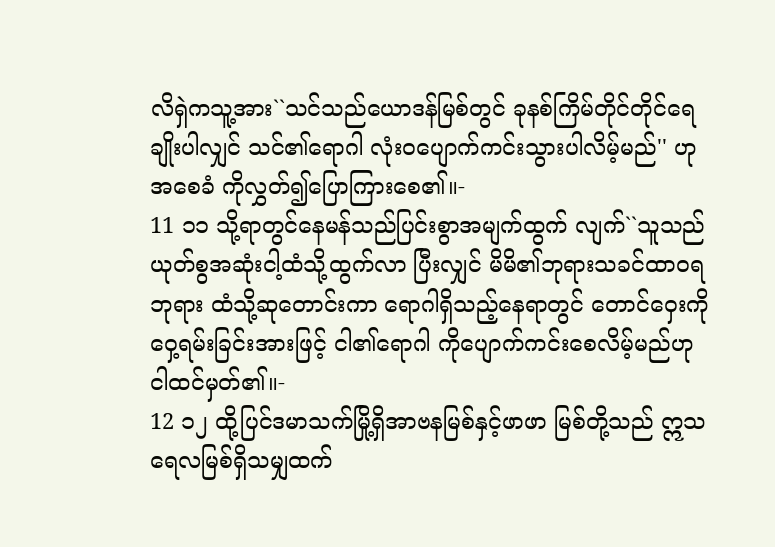လိရှဲကသူ့အား``သင်သည်ယောဒန်မြစ်တွင် ခုနစ်ကြိမ်တိုင်တိုင်ရေချိုးပါလျှင် သင်၏ရောဂါ လုံးဝပျောက်ကင်းသွားပါလိမ့်မည်'' ဟုအစေခံ ကိုလွှတ်၍ပြောကြားစေ၏။-
11 ၁၁ သို့ရာတွင်နေမန်သည်ပြင်းစွာအမျက်ထွက် လျက်``သူသည်ယုတ်စွအဆုံးငါ့ထံသို့ထွက်လာ ပြီးလျှင် မိမိ၏ဘုရားသခင်ထာဝရဘုရား ထံသို့ဆုတောင်းကာ ရောဂါရှိသည့်နေရာတွင် တောင်ဝှေးကိုဝှေ့ရမ်းခြင်းအားဖြင့် ငါ၏ရောဂါ ကိုပျောက်ကင်းစေလိမ့်မည်ဟုငါထင်မှတ်၏။-
12 ၁၂ ထို့ပြင်ဒမာသက်မြို့ရှိအာဗနမြစ်နှင့်ဖာဖာ မြစ်တို့သည် ဣသရေလမြစ်ရှိသမျှထက်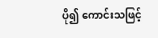ပို၍ ကောင်းသဖြင့်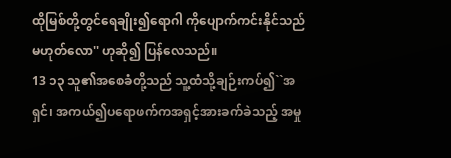ထိုမြစ်တို့တွင်ရေချိုး၍ရောဂါ ကိုပျောက်ကင်းနိုင်သည်မဟုတ်လော'' ဟုဆို၍ ပြန်လေသည်။
13 ၁၃ သူ၏အစေခံတို့သည် သူ့ထံသို့ချဉ်းကပ်၍``အရှင်၊ အကယ်၍ပရောဖက်ကအရှင့်အားခက်ခဲသည့် အမှု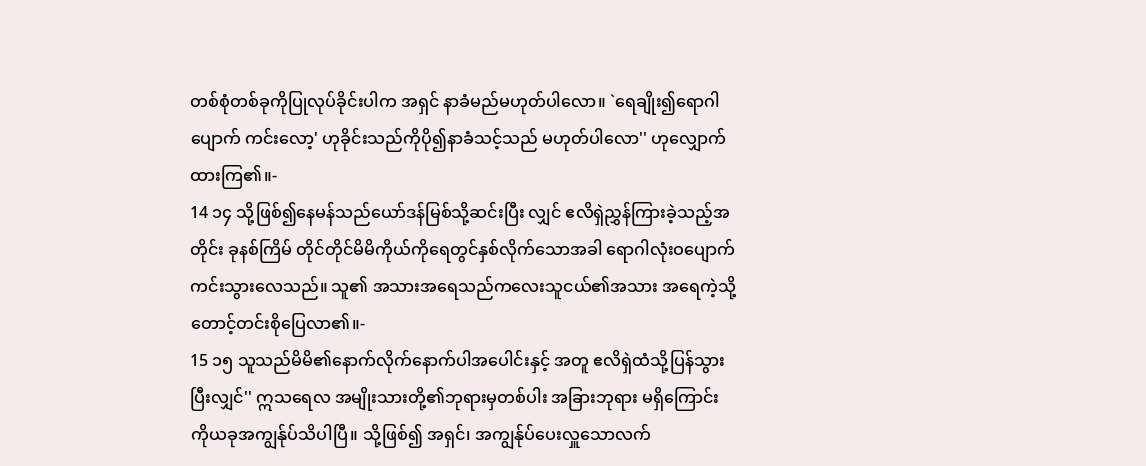တစ်စုံတစ်ခုကိုပြုလုပ်ခိုင်းပါက အရှင် နာခံမည်မဟုတ်ပါလော။ `ရေချိုး၍ရောဂါပျောက် ကင်းလော့' ဟုခိုင်းသည်ကိုပို၍နာခံသင့်သည် မဟုတ်ပါလော'' ဟုလျှောက်ထားကြ၏။-
14 ၁၄ သို့ဖြစ်၍နေမန်သည်ယော်ဒန်မြစ်သို့ဆင်းပြီး လျှင် ဧလိရှဲညွှန်ကြားခဲ့သည့်အတိုင်း ခုနစ်ကြိမ် တိုင်တိုင်မိမိကိုယ်ကိုရေတွင်နှစ်လိုက်သောအခါ ရောဂါလုံးဝပျောက်ကင်းသွားလေသည်။ သူ၏ အသားအရေသည်ကလေးသူငယ်၏အသား အရေကဲ့သို့တောင့်တင်းစိုပြေလာ၏။-
15 ၁၅ သူသည်မိမိ၏နောက်လိုက်နောက်ပါအပေါင်းနှင့် အတူ ဧလိရှဲထံသို့ပြန်သွားပြီးလျှင်'' ဣသရေလ အမျိုးသားတို့၏ဘုရားမှတစ်ပါး အခြားဘုရား မရှိကြောင်းကိုယခုအကျွန်ုပ်သိပါပြီ။ သို့ဖြစ်၍ အရှင်၊ အကျွန်ုပ်ပေးလှူသောလက်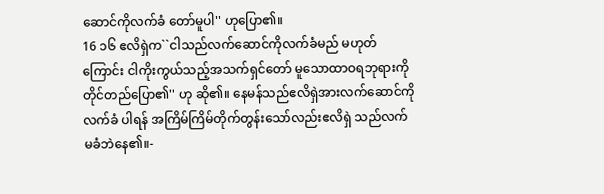ဆောင်ကိုလက်ခံ တော်မူပါ'' ဟုပြော၏။
16 ၁၆ ဧလိရှဲက``ငါသည်လက်ဆောင်ကိုလက်ခံမည် မဟုတ်ကြောင်း ငါကိုးကွယ်သည့်အသက်ရှင်တော် မူသောထာဝရဘုရားကိုတိုင်တည်ပြော၏'' ဟု ဆို၏။ နေမန်သည်ဧလိရှဲအားလက်ဆောင်ကိုလက်ခံ ပါရန် အကြိမ်ကြိမ်တိုက်တွန်းသော်လည်းဧလိရှဲ သည်လက်မခံဘဲနေ၏။-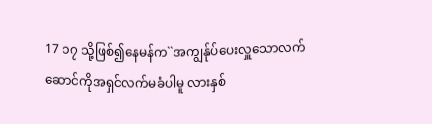17 ၁၇ သို့ဖြစ်၍နေမန်က``အကျွန်ုပ်ပေးလှူသောလက် ဆောင်ကိုအရှင်လက်မခံပါမူ လားနှစ်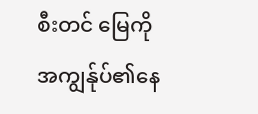စီးတင် မြေကိုအကျွန်ုပ်၏နေ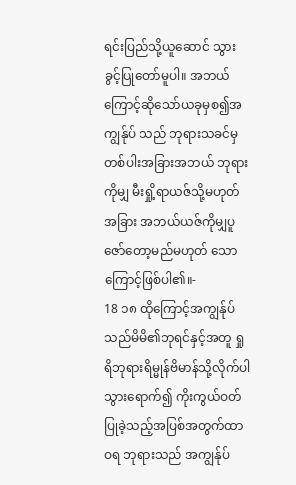ရင်းပြည်သို့ယူဆောင် သွားခွင့်ပြုတော်မူပါ။ အဘယ်ကြောင့်ဆိုသော်ယခုမှစ၍အကျွန်ုပ် သည် ဘုရားသခင်မှတစ်ပါးအခြားအဘယ် ဘုရားကိုမျှ မီးရှို့ရာယဇ်သို့မဟုတ်အခြား အဘယ်ယဇ်ကိုမျှပူဇော်တော့မည်မဟုတ် သောကြောင့်ဖြစ်ပါ၏။-
18 ၁၈ ထိုကြောင့်အကျွန်ုပ်သည်မိမိ၏ဘုရင်နှင့်အတူ ရှုရိဘုရားရိမ္မုန်ဗိမာန်သို့လိုက်ပါသွားရောက်၍ ကိုးကွယ်ဝတ်ပြုခဲ့သည့်အပြစ်အတွက်ထာဝရ ဘုရားသည် အကျွန်ုပ်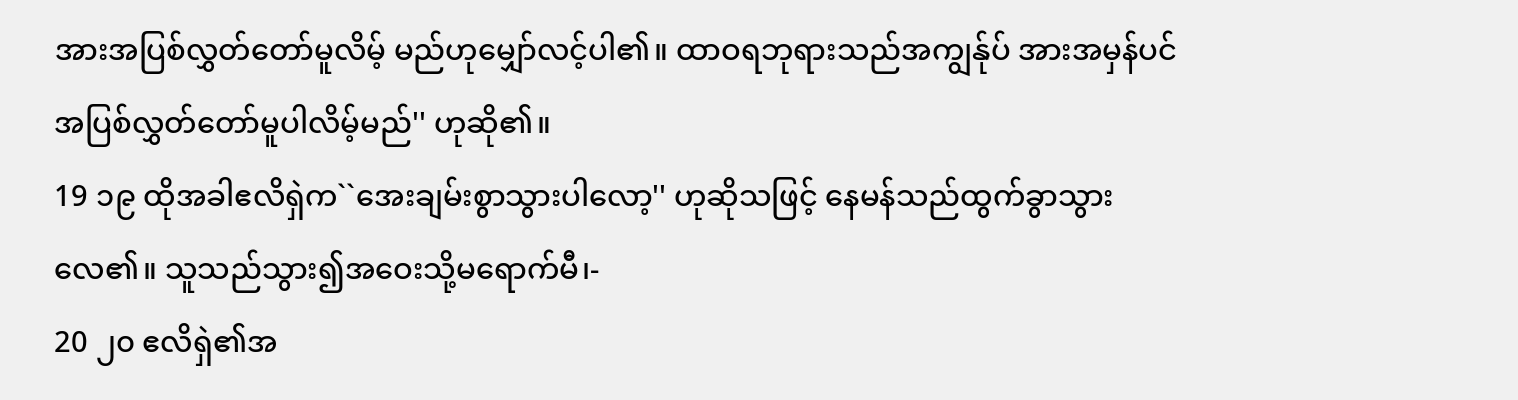အားအပြစ်လွှတ်တော်မူလိမ့် မည်ဟုမျှော်လင့်ပါ၏။ ထာဝရဘုရားသည်အကျွန်ုပ် အားအမှန်ပင်အပြစ်လွှတ်တော်မူပါလိမ့်မည်'' ဟုဆို၏။
19 ၁၉ ထိုအခါဧလိရှဲက``အေးချမ်းစွာသွားပါလော့'' ဟုဆိုသဖြင့် နေမန်သည်ထွက်ခွာသွားလေ၏။ သူသည်သွား၍အဝေးသို့မရောက်မီ၊-
20 ၂၀ ဧလိရှဲ၏အ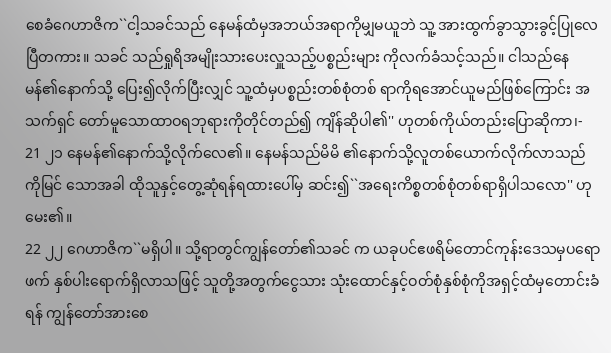စေခံဂေဟာဇိက``ငါ့သခင်သည် နေမန်ထံမှအဘယ်အရာကိုမျှမယူဘဲ သူ့ အားထွက်ခွာသွားခွင့်ပြုလေပြီတကား။ သခင် သည်ရှုရိအမျိုးသားပေးလှူသည့်ပစ္စည်းများ ကိုလက်ခံသင့်သည်။ ငါသည်နေမန်၏နောက်သို့ ပြေး၍လိုက်ပြီးလျှင် သူ့ထံမှပစ္စည်းတစ်စုံတစ် ရာကိုရအောင်ယူမည်ဖြစ်ကြောင်း အသက်ရှင် တော်မူသောထာဝရဘုရားကိုတိုင်တည်၍ ကျိန်ဆိုပါ၏'' ဟုတစ်ကိုယ်တည်းပြောဆိုကာ၊-
21 ၂၁ နေမန်၏နောက်သို့လိုက်လေ၏။ နေမန်သည်မိမိ ၏နောက်သို့လူတစ်ယောက်လိုက်လာသည်ကိုမြင် သောအခါ ထိုသူနှင့်တွေ့ဆုံရန်ရထားပေါ်မှ ဆင်း၍``အရေးကိစ္စတစ်စုံတစ်ရာရှိပါသလော'' ဟုမေး၏။
22 ၂၂ ဂေဟာဇိက``မရှိပါ။ သို့ရာတွင်ကျွန်တော်၏သခင် က ယခုပင်ဧဖရိမ်တောင်ကုန်းဒေသမှပရောဖက် နှစ်ပါးရောက်ရှိလာသဖြင့် သူတို့အတွက်ငွေသား သုံးထောင်နှင့်ဝတ်စုံနှစ်စုံကိုအရှင့်ထံမှတောင်းခံ ရန် ကျွန်တော်အားစေ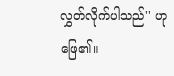လွှတ်လိုက်ပါသည်'' ဟုဖြေ၏။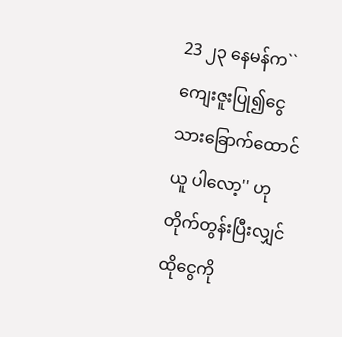23 ၂၃ နေမန်က``ကျေးဇူးပြု၍ငွေသားခြောက်ထောင်ယူ ပါလော့'' ဟုတိုက်တွန်းပြီးလျှင်ထိုငွေကို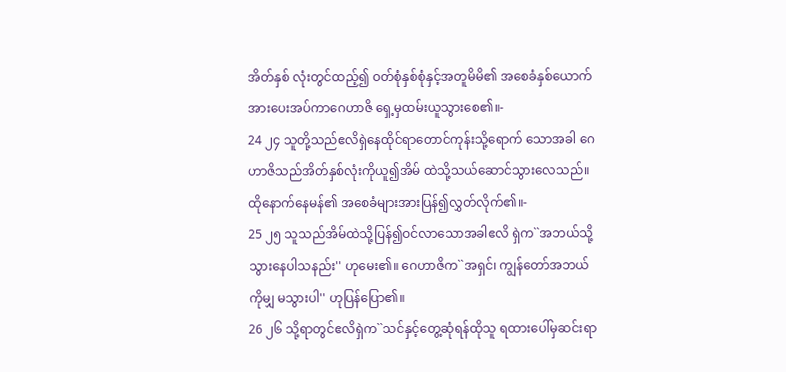အိတ်နှစ် လုံးတွင်ထည့်၍ ဝတ်စုံနှစ်စုံနှင့်အတူမိမိ၏ အစေခံနှစ်ယောက်အားပေးအပ်ကာဂေဟာဇိ ရှေ့မှထမ်းယူသွားစေ၏။-
24 ၂၄ သူတို့သည်ဧလိရှဲနေထိုင်ရာတောင်ကုန်းသို့ရောက် သောအခါ ဂေဟာဇိသည်အိတ်နှစ်လုံးကိုယူ၍အိမ် ထဲသို့သယ်ဆောင်သွားလေသည်။ ထိုနောက်နေမန်၏ အစေခံများအားပြန်၍လွှတ်လိုက်၏။-
25 ၂၅ သူသည်အိမ်ထဲသို့ပြန်၍ဝင်လာသောအခါဧလိ ရှဲက``အဘယ်သို့သွားနေပါသနည်း'' ဟုမေး၏။ ဂေဟာဇိက``အရှင်၊ ကျွန်တော်အဘယ်ကိုမျှ မသွားပါ'' ဟုပြန်ပြော၏။
26 ၂၆ သို့ရာတွင်ဧလိရှဲက``သင်နှင့်တွေ့ဆုံရန်ထိုသူ ရထားပေါ်မှဆင်းရာ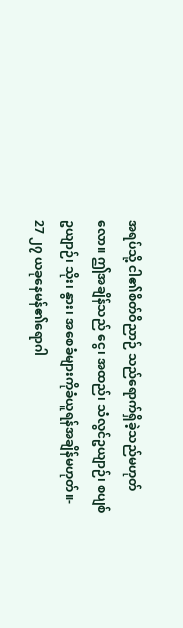အရပ်သို့ ငါ၏စိတ်ဝိညာဉ် သည်ရောက်ရှိခဲ့သည်မဟုတ်လော။ ဤအချိန်သည် ငွေ၊ အထည်၊ သံလွင်ဥယျာဉ်၊ စပျစ်ဥယျာဉ်၊ သိုး၊ နွား၊ အစေခံများကိုခံယူရန်အချိန်မဟုတ်။-
27 ၂၇ ယခုနေမန်၏ရောဂါ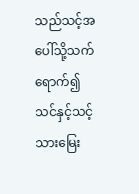သည်သင့်အပေါ်သို့သက် ရောက်၍ သင်နှင့်သင့်သားမြေး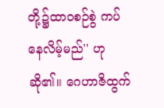တို့၌ထာဝစဉ်စွဲ ကပ်နေလိမ့်မည်'' ဟုဆို၏။ ဂေဟာဇိထွက်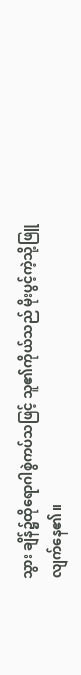သွား ချိန်၌ထိုရောဂါစွဲကပ်သဖြင့် သူ၏ကိုယ်သည် မိုးပွင့်ကဲ့သို့ဖြူလျက်နေ၏။